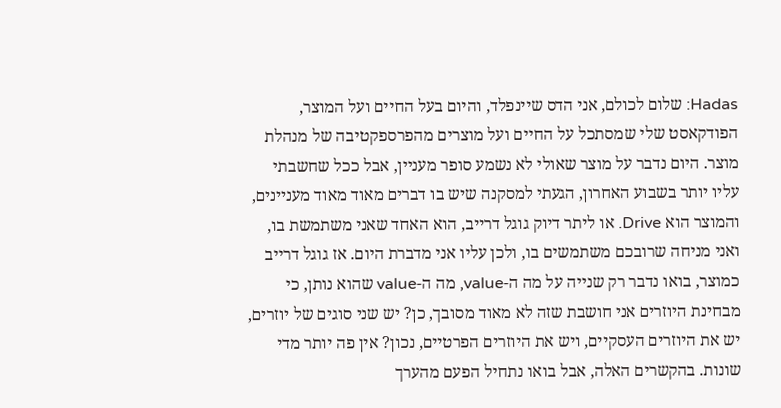Hadas: שלום לכולם, אני הדס שיינפלד, והיום בעל החיים ועל המוצר, הפודקאסט שלי שמסתכל על החיים ועל מוצרים מהפרספקטיבה של מנהלת מוצר. היום נדבר על מוצר שאולי לא נשמע סופר מעניין, אבל ככל שחשבתי עליו יותר בשבוע האחרון, הגעתי למסקנה שיש בו דברים מאוד מאוד מעניינים, והמוצר הוא Drive. או ליתר דיוק גוגל דרייב, הוא האחד שאני משתמשת בו, ואני מניחה שרובכם משתמשים בו, ולכן עליו אני מדברת היום. אז גוגל דרייב כמוצר, בואו נדבר רק שנייה על מה ה-value, מה ה-value שהוא נותן, כי מבחינת היוזרים אני חושבת שזה לא מאוד מסובך, כן? יש שני סוגים של יוזרים, יש את היוזרים העסקיים, ויש את היוזרים הפרטיים, נכון? אין פה יותר מדי שונות. בהקשרים האלה, אבל בואו נתחיל הפעם מהערך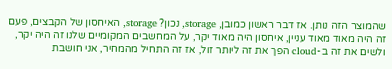שהמוצר הזה נותן. אז דבר ראשון כמובן, storage, נכון? storage, האיחסון של הקבצים, פעם זה היה מאוד מאוד עניין, איחסון היה מאוד יקר, על המחשבים המקומיים שלנו זה היה יקר, ולשים את זה ב-cloud הפך את זה ליותר זול, אז זה התחיל מהמחיר, אני חושבת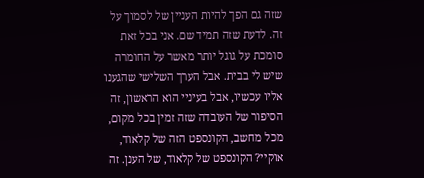שזה גם הפך להיות העניין של לסמוך על זה. לדעת שזה תמיד שם. אני בכל זאת סומכת על גוגל יותר מאשר על החומרה שיש לי בבית. אבל הערך השלישי שהגענו אליו עכשיו, אבל בעיניי הוא הראשון, זה הסיפור של העובדה שזה זמין בכל מקום, מכל מחשב, הקונספט הזה של קלאוד, אוקיי? הקונספט של קלאוד, של הענן. זה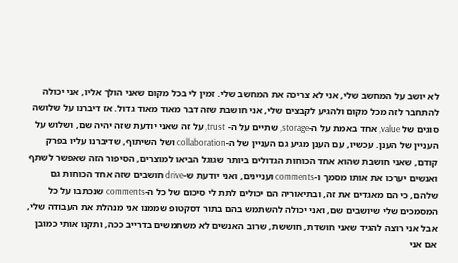לא יושב על המחשב שלי, אני לא צריכה את המחשב שלי. זמין לי בכל מקום שאני הולך אליו, אני יכולה להתחבר לזה מכל מקום ולהגיע לקבצים שלי, אני חושבת שזה דבר מאוד מאוד גדול. אז דיברנו על שלושה סוגים של value, אחד באמת על ה-storage, שתיים על ה- trust, על זה שאני יודעת שזה יהיה שם, ושלוש על העניין של הענן. עכשיו, עם הענן מגיע גם העניין של ה-collaboration ושל השיתוף, שדיברנו עליו בפרק קודם, שאני חושבת שהוא אחד הכוחות הגדולים ביותר שגוגל הביאו למוצרים, הסיפור הזה שאפשר לשתף ואנשים יערכו את אותו מסמך ו-comments ועניינים, ואני יודעת ש-drive חושבים שזה אחד הכוחות גם שלהם, כי הם מאגדים את זה, ובתיאוריה הם יכולים לתת לי סיכום של כל ה-comments שנכתבו על כל המסמכים שלי שיושבים שם, ואני יכולה להשתמש בהם בתור דסקטופ שממנו אני מנהלת את העבודה שלי, אבל אני רוצה להגיד שאני חושדת, חוששת, שרוב האנשים לא משתמשים בדרייב ככה, ותקנו אותי כמובן אם אני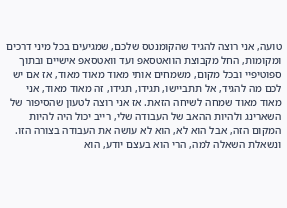טועה, אני רוצה להגיד שהקומנטס שלכם, שמגיעים בכל מיני דרכים ומקומות, החל מקבוצת הוואטסאפ ועד וואטסאפ אישיים ובתוך ספוטיפיי ובכל מקום, משמחים אותי מאוד מאוד מאוד, אז אם יש לכם מה להגיד, אל תתביישו, תגידו, תגידו, זה מאוד מאוד, אני מאוד מאוד שמחה לשיחה הזאת. אז אני רוצה לטעון שהסיפור של השארינג ולהיות ההאב של העבודה שלי, רייב יכול היה להיות המקום הזה, אבל הוא לא, הוא לא עושה את העבודה בצורה הזו. ונשאלת השאלה למה, הרי הוא בעצם יודע, הוא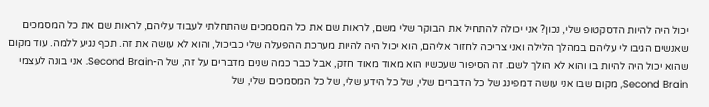יכול היה להיות הדסקטופ שלי, נכון? אני יכולה להתחיל את הבוקר שלי משם, לראות שם את כל המסמכים שהתחלתי לעבוד עליהם, לראות שם את כל המסמכים שאנשים הגיבו לי עליהם במהלך הלילה ואני צריכה לחזור אליהם, הוא יכול היה להיות מערכת ההפעלה שלי כביכול, והוא לא עושה את זה. תכף נגיע ללמה. עוד מקום שהוא יכול היה להיות בו והוא לא הולך לשם. זה הסיפור שעכשיו הוא מאוד מאוד חזק, אבל כבר כמה שנים מדברים על זה, של ה-Second Brain. אני בונה לעצמי Second Brain, מקום שבו אני עושה דמפינג של כל הדברים שלי, של כל הידע שלי, של כל המסמכים שלי, של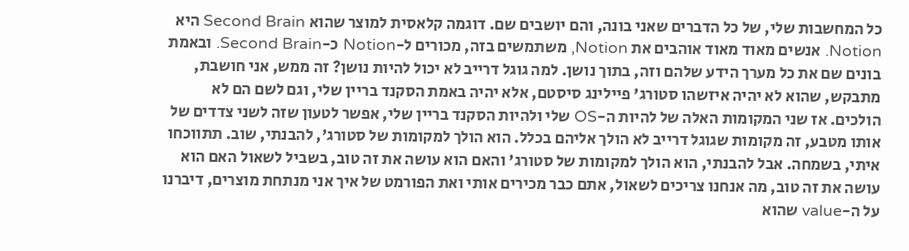כל המחשבות שלי, של כל הדברים שאני בונה, והם יושבים שם. דוגמה קלאסית למוצר שהוא Second Brain היא Notion. אנשים מאוד מאוד אוהבים את Notion, משתמשים בזה, מכורים ל-Notion כ-Second Brain. ובאמת בונים שם את כל מערך הידע שלהם וזה, בתוך נושן. למה גוגל דרייב לא יכול להיות נושן? זה ממש, אני חושבת, מתבקש, שהוא לא יהיה איזשהו סטורג' פיילינג סיסטם, אלא יהיה באמת הסקנד בריין שלי, וגם לשם הם לא הולכים. אז שני המקומות האלה של להיות ה-OS שלי ולהיות הסקנד בריין שלי, אפשר לטעון שזה לשני צדדים של אותו מטבע, זה מקומות שגוגל דרייב לא הולך אליהם בכלל. הוא הולך למקומות של סטורג', להבנתי, שוב. תתווכחו איתי, בשמחה. אבל להבנתי, הוא הולך למקומות של סטורג' והאם הוא עושה את זה טוב, בשביל לשאול האם הוא עושה את זה טוב, מה אנחנו צריכים לשאול, אתם כבר מכירים אותי ואת הפורמט של איך אני מנתחת מוצרים, דיברנו על ה-value שהוא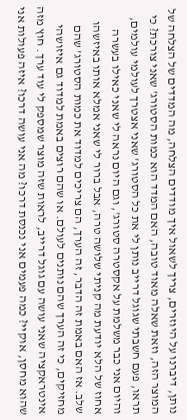נותן, דיברנו על היוזרים, צריך לשאול איך מודדים הצלחה, מה המדדים של הצלחה של המוצר הזה, וזאת שאלה מאוד טובה, האם המדד הוא כמות הסטורג' שאני צורכת? כי תראו, פעם חשבתי שגוגל דרייב נותן לי את כל הסטורג' שאני אצטרך לעולמי עולמים, והיום אני כבר משלמת על אקסטרה סטורג', וגם היום נראה לי שאני כאילו בעשרה אחוז של הלא יודעת מה קניתי שלושה טרה, אבל ברור לי שאני אמלא אותו באיזשהו שלב. אז האם באמת זה הדבר, זה הערך, הם צריכים למדוד את כמות הסטורג' שהם מחזיקים, כי זה הערך שהם נותנים לעולם. או שהם רוצים באמת למדוד גם איזושהי אינטראקציה שאני עושה עם גוגל דרייב, לראות שזה מוצר שמספק לי עוד ערך. חוץ מזה שהוא מחסן, אוקיי? כמה פעמים אני נכנסת דרכו? מה אני עושה דרכו? איזה פעולות אני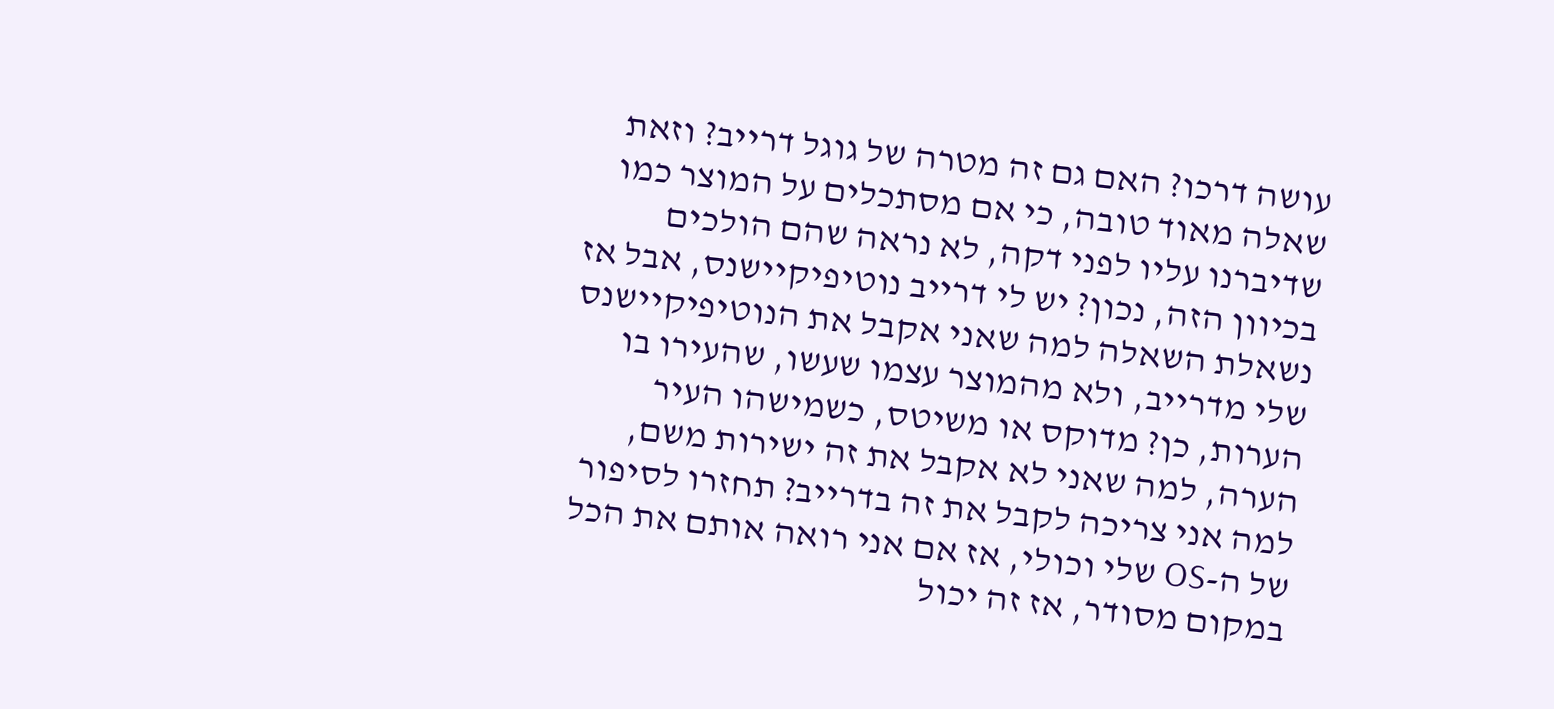עושה דרכו? האם גם זה מטרה של גוגל דרייב? וזאת שאלה מאוד טובה, כי אם מסתכלים על המוצר כמו שדיברנו עליו לפני דקה, לא נראה שהם הולכים בכיוון הזה, נכון? יש לי דרייב נוטיפיקיישנס, אבל אז נשאלת השאלה למה שאני אקבל את הנוטיפיקיישנס שלי מדרייב, ולא מהמוצר עצמו שעשו, שהעירו בו הערות, כן? מדוקס או משיטס, כשמישהו העיר הערה, למה שאני לא אקבל את זה ישירות משם, למה אני צריכה לקבל את זה בדרייב? תחזרו לסיפור של ה-OS שלי וכולי, אז אם אני רואה אותם את הכל במקום מסודר, אז זה יכול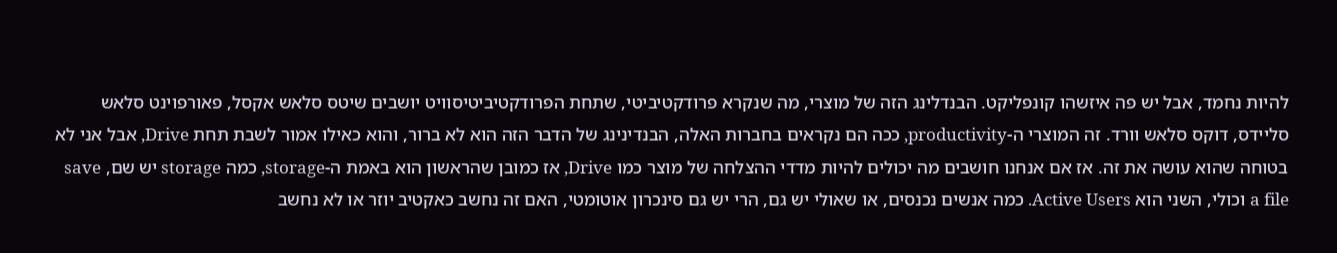להיות נחמד, אבל יש פה איזשהו קונפליקט. הבנדלינג הזה של מוצרי, מה שנקרא פרודקטיביטי, שתחת הפרודקטיביטיסוויט יושבים שיטס סלאש אקסל, פאורפוינט סלאש סליידס, דוקס סלאש וורד. זה המוצרי ה-productivity, ככה הם נקראים בחברות האלה, הבנדינינג של הדבר הזה הוא לא ברור, והוא כאילו אמור לשבת תחת Drive, אבל אני לא בטוחה שהוא עושה את זה. אז אם אנחנו חושבים מה יכולים להיות מדדי ההצלחה של מוצר כמו Drive, אז כמובן שהראשון הוא באמת ה-storage, כמה storage יש שם, save a file וכולי, השני הוא Active Users. כמה אנשים נכנסים, או שאולי יש גם, הרי יש גם סינכרון אוטומטי, האם זה נחשב כאקטיב יוזר או לא נחשב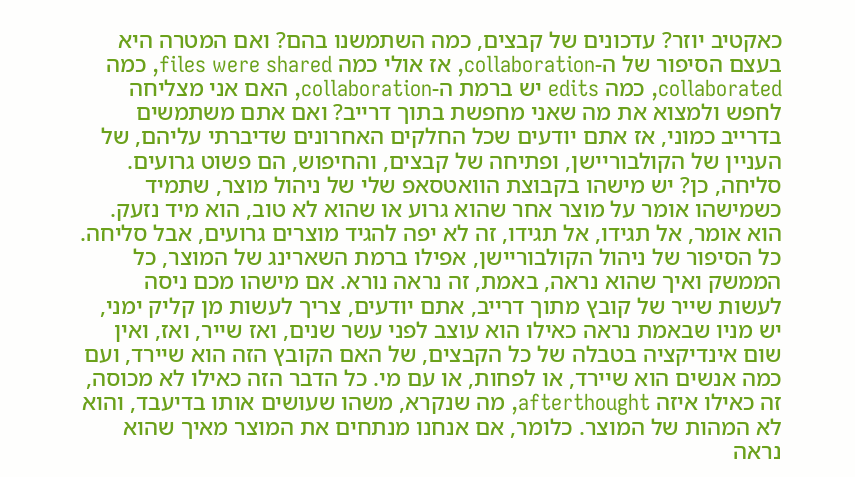כאקטיב יוזר? עדכונים של קבצים, כמה השתמשנו בהם? ואם המטרה היא בעצם הסיפור של ה-collaboration, אז אולי כמה files were shared, כמה collaborated, כמה edits יש ברמת ה-collaboration, האם אני מצליחה לחפש ולמצוא את מה שאני מחפשת בתוך דרייב? ואם אתם משתמשים בדרייב כמוני, אז אתם יודעים שכל החלקים האחרונים שדיברתי עליהם, של העניין של הקולבוריישן, ופתיחה של קבצים, והחיפוש, הם פשוט גרועים. סליחה, כן? יש מישהו בקבוצת הוואטסאפ שלי של ניהול מוצר, שתמיד כשמישהו אומר על מוצר אחר שהוא גרוע או שהוא לא טוב, הוא מיד נזעק. הוא אומר, אל תגידו, אל תגידו, זה לא יפה להגיד מוצרים גרועים, אבל סליחה. כל הסיפור של ניהול הקולבוריישן, אפילו ברמת השארינג של המוצר, כל הממשק ואיך שהוא נראה, באמת, זה נראה נורא. אם מישהו מכם ניסה לעשות שייר של קובץ מתוך דרייב, אתם יודעים, צריך לעשות מן קליק ימני, יש מניו שבאמת נראה כאילו הוא עוצב לפני עשר שנים, ואז שייר, ואז, ואין שום אינדיקציה בטבלה של כל הקבצים, של האם הקובץ הזה הוא שיירד, ועם כמה אנשים הוא שיירד, או לפחות, או עם מי. כל הדבר הזה כאילו לא מכוסה, זה כאילו איזה afterthought, מה שנקרא, משהו שעושים אותו בדיעבד, והוא לא המהות של המוצר. כלומר, אם אנחנו מנתחים את המוצר מאיך שהוא נראה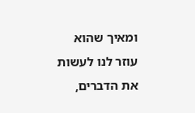ומאיך שהוא עוזר לנו לעשות את הדברים,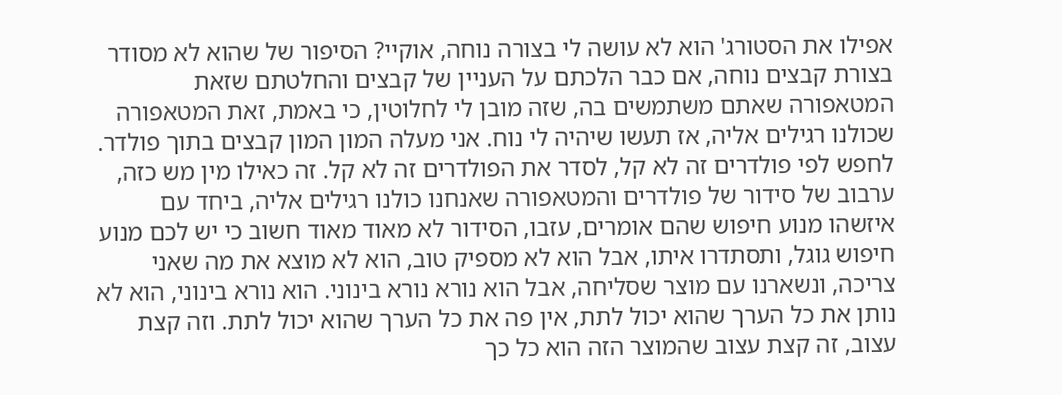אפילו את הסטורג' הוא לא עושה לי בצורה נוחה, אוקיי? הסיפור של שהוא לא מסודר בצורת קבצים נוחה, אם כבר הלכתם על העניין של קבצים והחלטתם שזאת המטאפורה שאתם משתמשים בה, שזה מובן לי לחלוטין, כי באמת, זאת המטאפורה שכולנו רגילים אליה, אז תעשו שיהיה לי נוח. אני מעלה המון המון קבצים בתוך פולדר. לחפש לפי פולדרים זה לא קל, לסדר את הפולדרים זה לא קל. זה כאילו מין מש כזה, ערבוב של סידור של פולדרים והמטאפורה שאנחנו כולנו רגילים אליה, ביחד עם איזשהו מנוע חיפוש שהם אומרים, עזבו, הסידור לא מאוד מאוד חשוב כי יש לכם מנוע חיפוש גוגל, ותסתדרו איתו, אבל הוא לא מספיק טוב, הוא לא מוצא את מה שאני צריכה, ונשארנו עם מוצר שסליחה, אבל הוא נורא נורא בינוני. הוא נורא בינוני, הוא לא נותן את כל הערך שהוא יכול לתת, אין פה את כל הערך שהוא יכול לתת. וזה קצת עצוב, זה קצת עצוב שהמוצר הזה הוא כל כך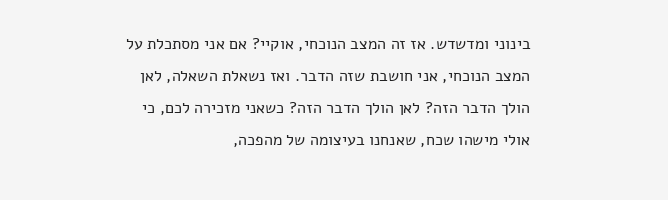בינוני ומדשדש. אז זה המצב הנוכחי, אוקיי? אם אני מסתכלת על המצב הנוכחי, אני חושבת שזה הדבר. ואז נשאלת השאלה, לאן הולך הדבר הזה? לאן הולך הדבר הזה? כשאני מזכירה לכם, כי אולי מישהו שכח, שאנחנו בעיצומה של מהפכה,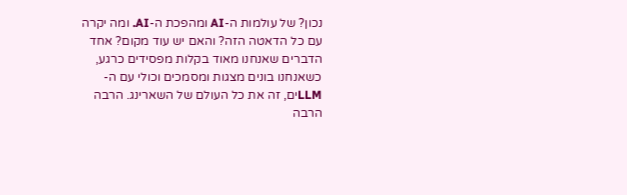נכון? של עולמות ה-AI ומהפכת ה-AI. ומה יקרה עם כל הדאטה הזה? והאם יש עוד מקום? אחד הדברים שאנחנו מאוד בקלות מפסידים כרגע, כשאנחנו בונים מצגות ומסמכים וכולי עם ה-LLMים, זה את כל העולם של השארינג. הרבה הרבה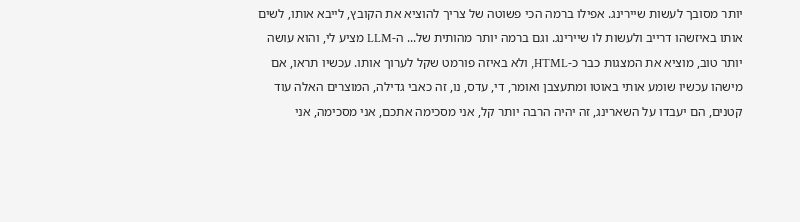יותר מסובך לעשות שיירינג. אפילו ברמה הכי פשוטה של צריך להוציא את הקובץ, לייבא אותו, לשים אותו באיזשהו דרייב ולעשות לו שיירינג. וגם ברמה יותר מהותית של... ה-LLM מציע לי, והוא עושה יותר טוב, מוציא את המצגות כבר כ-HTML, ולא באיזה פורמט שקל לערוך אותו. עכשיו תראו, אם מישהו עכשיו שומע אותי באוטו ומתעצבן ואומר, די, עדס, נו, זה כאבי גדילה, המוצרים האלה עוד קטנים, הם יעבדו על השארינג, זה יהיה הרבה יותר קל, אני מסכימה אתכם, אני מסכימה, אני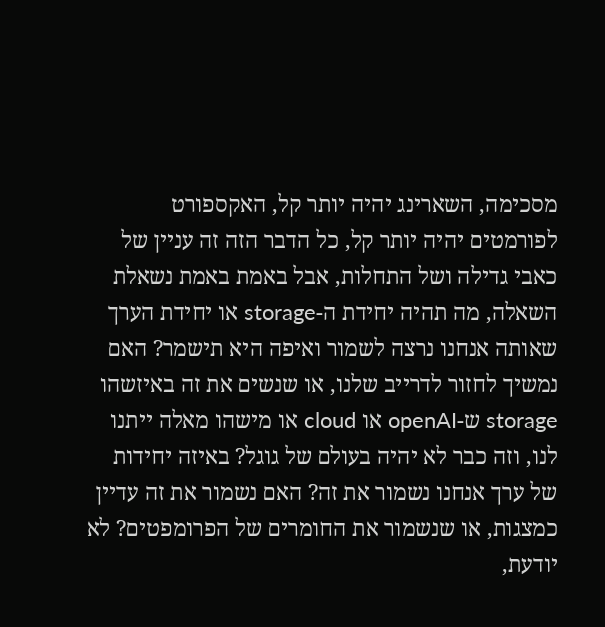מסכימה, השארינג יהיה יותר קל, האקספורט לפורמטים יהיה יותר קל, כל הדבר הזה זה עניין של כאבי גדילה ושל התחלות, אבל באמת באמת נשאלת השאלה, מה תהיה יחידת ה-storage או יחידת הערך שאותה אנחנו נרצה לשמור ואיפה היא תישמר? האם נמשיך לחזור לדרייב שלנו, או שנשים את זה באיזשהו storage ש-openAI או cloud או מישהו מאלה ייתנו לנו, וזה כבר לא יהיה בעולם של גוגל? באיזה יחידות של ערך אנחנו נשמור את זה? האם נשמור את זה עדיין כמצגות, או שנשמור את החומרים של הפרומפטים? לא יודעת,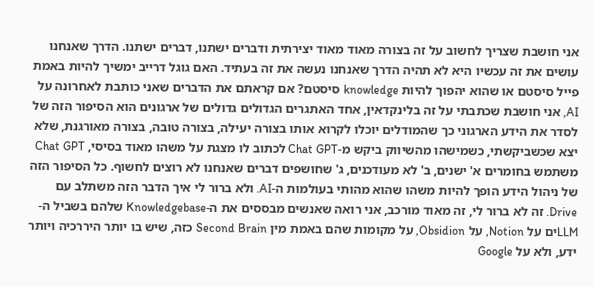אני חושבת שצריך לחשוב על זה בצורה מאוד מאוד יצירתית ודברים ישתנו, דברים ישתנו. הדרך שאנחנו עושים את זה עכשיו היא לא תהיה הדרך שאנחנו נעשה את זה בעתיד. האם גוגל דרייב ימשיך להיות באמת פייל סיסטם או שהוא יהפוך להיות knowledge סיסטם? אם קראתם את הדברים שאני כותבת לאחרונה על AI, אני חושבת שכתבתי על זה בלינקדאין, אחד האתגרים הגדולים גדולים של ארגונים הוא הסיפור הזה של לסדר את הידע הארגוני כך שהמודלים יוכלו לקרוא אותו בצורה יעילה, בצורה טובה, בצורה מאורגנת, שלא יצא שכשביקשתי, כשמישהו מהשיווק ביקש מ-Chat GPT לכתוב לו מצגת על משהו מאוד בסיסי, Chat GPT משתמש בחומרים א' ישנים, ב' לא מעודכנים, ג' שחושפים דברים שאנחנו לא רוצים לחשוף. כל הסיפור הזה של ניהול הידע הופך להיות משהו שהוא מהותי בעולמות ה-AI. ולא ברור לי איך הדבר הזה משתלב עם Drive. זה לא ברור לי, זה מאוד מורכב, אני רואה שאנשים מבססים את ה-Knowledgebase שלהם בשביל ה-LLMים על Notion, על Obsidion, על מקומות שהם באמת מין Second Brain כזה, שיש בו יותר היררכיה ויותר ידע, ולא על Google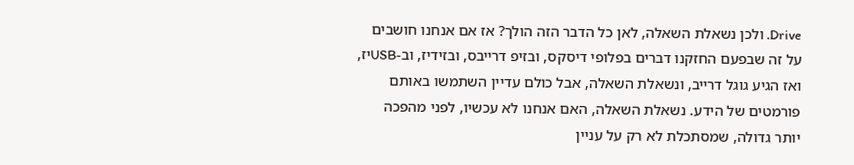Drive. ולכן נשאלת השאלה, לאן כל הדבר הזה הולך? אז אם אנחנו חושבים על זה שבפעם החזקנו דברים בפלופי דיסקס, ובזיפ דרייבס, ובזידיז, וב-USBיז, ואז הגיע גוגל דרייב, ונשאלת השאלה, אבל כולם עדיין השתמשו באותם פורמטים של הידע. נשאלת השאלה, האם אנחנו לא עכשיו, לפני מהפכה יותר גדולה, שמסתכלת לא רק על עניין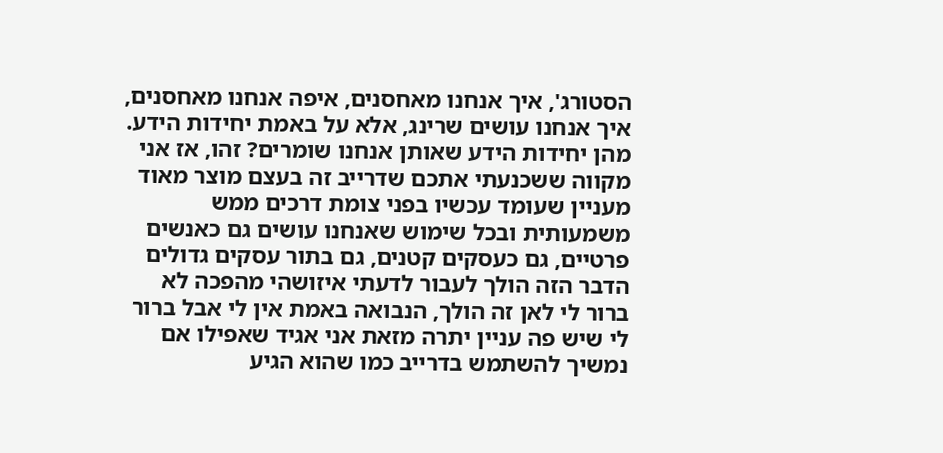הסטורג', איך אנחנו מאחסנים, איפה אנחנו מאחסנים, איך אנחנו עושים שרינג, אלא על באמת יחידות הידע. מהן יחידות הידע שאותן אנחנו שומרים? זהו, אז אני מקווה ששכנעתי אתכם שדרייב זה בעצם מוצר מאוד מעניין שעומד עכשיו בפני צומת דרכים ממש משמעותית ובכל שימוש שאנחנו עושים גם כאנשים פרטיים, גם כעסקים קטנים, גם בתור עסקים גדולים הדבר הזה הולך לעבור לדעתי איזושהי מהפכה לא ברור לי לאן זה הולך, הנבואה באמת אין לי אבל ברור לי שיש פה עניין יתרה מזאת אני אגיד שאפילו אם נמשיך להשתמש בדרייב כמו שהוא הגיע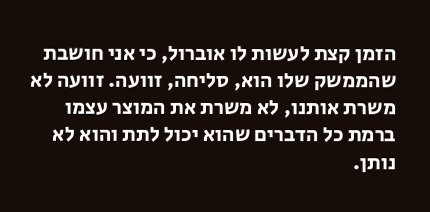הזמן קצת לעשות לו אוברול, כי אני חושבת שהממשק שלו הוא, סליחה, זוועה. זוועה לא משרת אותנו, לא משרת את המוצר עצמו ברמת כל הדברים שהוא יכול לתת והוא לא נותן.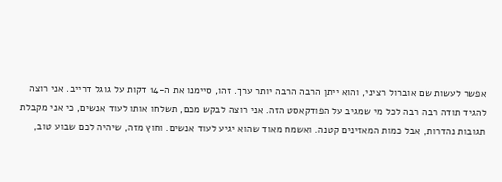אפשר לעשות שם אוברול רציני, והוא ייתן הרבה הרבה יותר ערך. זהו, סיימנו את ה-14 דקות על גוגל דרייב. אני רוצה להגיד תודה רבה רבה לכל מי שמגיב על הפודקאסט הזה. אני רוצה לבקש מכם, תשלחו אותו לעוד אנשים, כי אני מקבלת תגובות נהדרות, אבל כמות המאזינים קטנה. ואשמח מאוד שהוא יגיע לעוד אנשים. וחוץ מזה, שיהיה לכם שבוע טוב,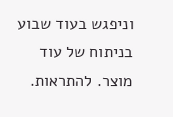וניפגש בעוד שבוע בניתוח של עוד מוצר. להתראות.